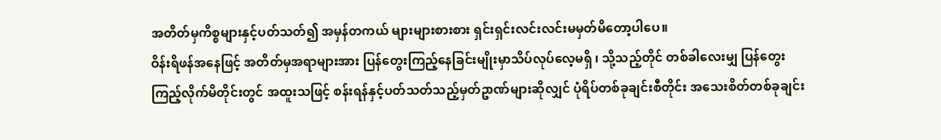အတိတ်မှကိစ္စများနှင့်ပတ်သတ်၍ အမှန်တကယ် များများစားစား ရှင်းရှင်းလင်းလင်းမမှတ်မိတော့ပါပေ။
ဝိန်းရိဖန်အနေဖြင့် အတိတ်မှအရာများအား ပြန်တွေးကြည့်နေခြင်းမျိုးမှာသိပ်လုပ်လေ့မရှိ ၊ သို့သည့်တိုင် တစ်ခါလေးမျှ ပြန်တွေးကြည့်လိုက်မိတိုင်းတွင် အထူးသဖြင့် စန်းရန်နှင့်ပတ်သတ်သည့်မှတ်ဥာဏ်များဆိုလျှင် ပုံရိပ်တစ်ခုချင်းစီတိုင်း အသေးစိတ်တစ်ခုချင်း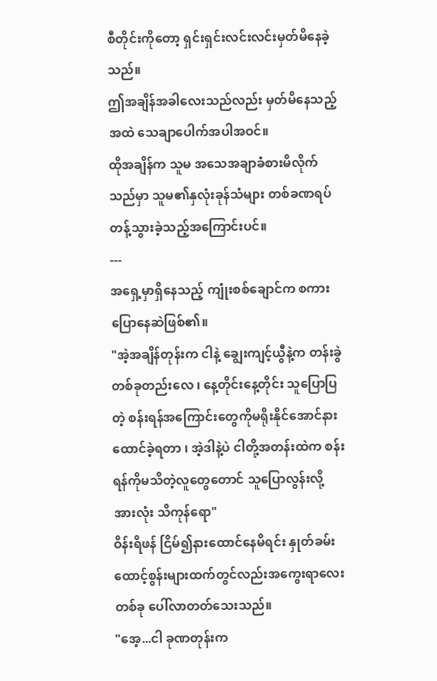စီတိုင်းကိုတော့ ရှင်းရှင်းလင်းလင်းမှတ်မိနေခဲ့သည်။
ဤအချိန်အခါလေးသည်လည်း မှတ်မိနေသည့်အထဲ သေချာပေါက်အပါအဝင်။
ထိုအချိန်က သူမ အသေအချာခံစားမိလိုက်သည်မှာ သူမ၏နှလုံးခုန်သံများ တစ်ခဏရပ်တန့်သွားခဲ့သည့်အကြောင်းပင်။
---
အရှေ့မှာရှိနေသည့် ကျုံးစစ်ချောင်က စကားပြောနေဆဲဖြစ်၏။
"အဲ့အချိန်တုန်းက ငါနဲ့ ချွေးကျင့်ယွီနဲ့က တန်းခွဲတစ်ခုတည်းလေ ၊ နေ့တိုင်းနေ့တိုင်း သူပြောပြတဲ့ စန်းရန်အကြောင်းတွေကိုမရိုးနိုင်အောင်နားထောင်ခဲ့ရတာ ၊ အဲ့ဒါနဲ့ပဲ ငါတို့အတန်းထဲက စန်းရန်ကိုမသိတဲ့လူတွေတောင် သူပြောလွန်းလို့ အားလုံး သိကုန်ရော"
ဝိန်းရိဖန် ငြိမ်၍နားထောင်နေမိရင်း နှုတ်ခမ်းထောင့်စွန်းများထက်တွင်လည်းအကွေးရာလေးတစ်ခု ပေါ်လာတတ်သေးသည်။
"အေ့...ငါ ခုဏတုန်းက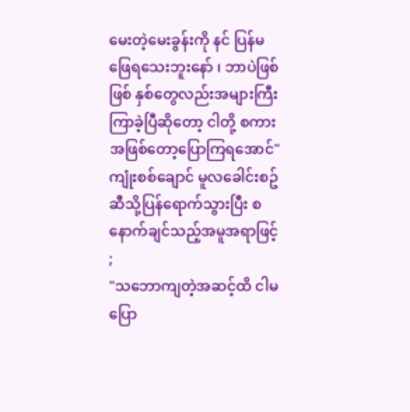မေးတဲ့မေးခွန်းကို နင် ပြန်မဖြေရသေးဘူးနော် ၊ ဘာပဲဖြစ်ဖြစ် နှစ်တွေလည်းအများကြီးကြာခဲ့ပြီဆိုတော့ ငါတို့ စကားအဖြစ်တော့ပြောကြရအောင်"
ကျုံးစစ်ချောင် မူလခေါင်းစဥ်ဆီသို့ပြန်ရောက်သွားပြီး စနောက်ချင်သည့်အမူအရာဖြင့် ;
"သဘောကျတဲ့အဆင့်ထိ ငါမပြော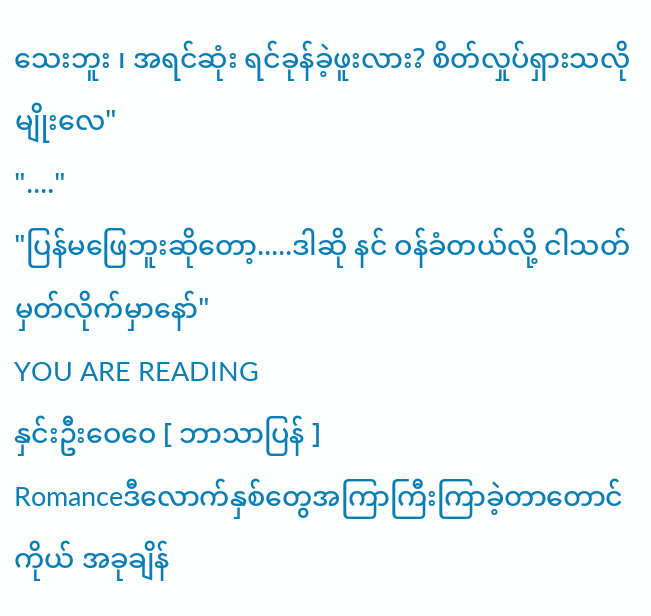သေးဘူး ၊ အရင်ဆုံး ရင်ခုန်ခဲ့ဖူးလား? စိတ်လှုပ်ရှားသလိုမျိုးလေ"
"...."
"ပြန်မဖြေဘူးဆိုတော့.....ဒါဆို နင် ဝန်ခံတယ်လို့ ငါသတ်မှတ်လိုက်မှာနော်"
YOU ARE READING
နှင်းဦးဝေဝေ [ ဘာသာပြန် ]
Romanceဒီလောက်နှစ်တွေအကြာကြီးကြာခဲ့တာတောင် ကိုယ် အခုချိန်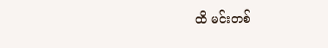ထိ မင်းတစ်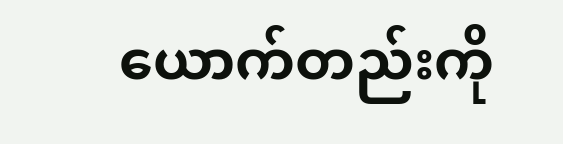ယောက်တည်းကို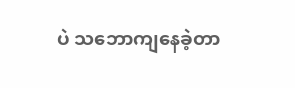ပဲ သဘောကျနေခဲ့တာ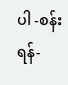ပါ -စန်းရန်-